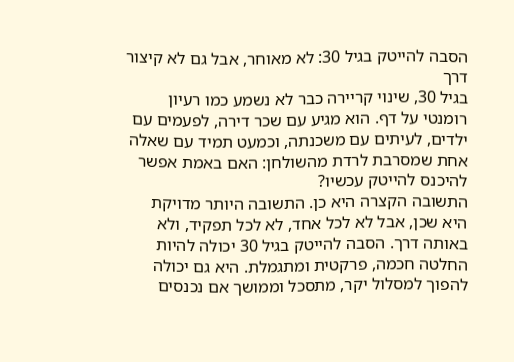הסבה להייטק בגיל 30: לא מאוחר, אבל גם לא קיצור דרך
בגיל 30, שינוי קריירה כבר לא נשמע כמו רעיון רומנטי על דף. הוא מגיע עם שכר דירה, לפעמים עם ילדים, לעיתים עם משכנתה, וכמעט תמיד עם שאלה אחת שמסרבת לרדת מהשולחן: האם באמת אפשר להיכנס להייטק עכשיו?
התשובה הקצרה היא כן. התשובה היותר מדויקת היא שכן, אבל לא לכל אחד, לא לכל תפקיד, ולא באותה דרך. הסבה להייטק בגיל 30 יכולה להיות החלטה חכמה, פרקטית ומתגמלת. היא גם יכולה להפוך למסלול יקר, מתסכל וממושך אם נכנסים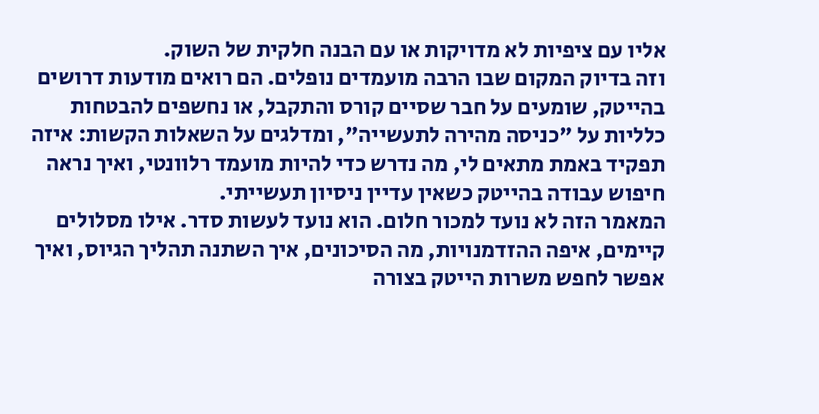אליו עם ציפיות לא מדויקות או עם הבנה חלקית של השוק.
וזה בדיוק המקום שבו הרבה מועמדים נופלים. הם רואים מודעות דרושים בהייטק, שומעים על חבר שסיים קורס והתקבל, או נחשפים להבטחות כלליות על "כניסה מהירה לתעשייה", ומדלגים על השאלות הקשות: איזה תפקיד באמת מתאים לי, מה נדרש כדי להיות מועמד רלוונטי, ואיך נראה חיפוש עבודה בהייטק כשאין עדיין ניסיון תעשייתי.
המאמר הזה לא נועד למכור חלום. הוא נועד לעשות סדר. אילו מסלולים קיימים, איפה ההזדמנויות, מה הסיכונים, איך השתנה תהליך הגיוס, ואיך אפשר לחפש משרות הייטק בצורה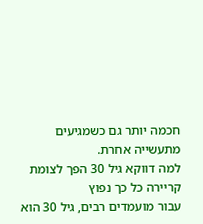חכמה יותר גם כשמגיעים מתעשייה אחרת.
למה דווקא גיל 30 הפך לצומת קריירה כל כך נפוץ
עבור מועמדים רבים, גיל 30 הוא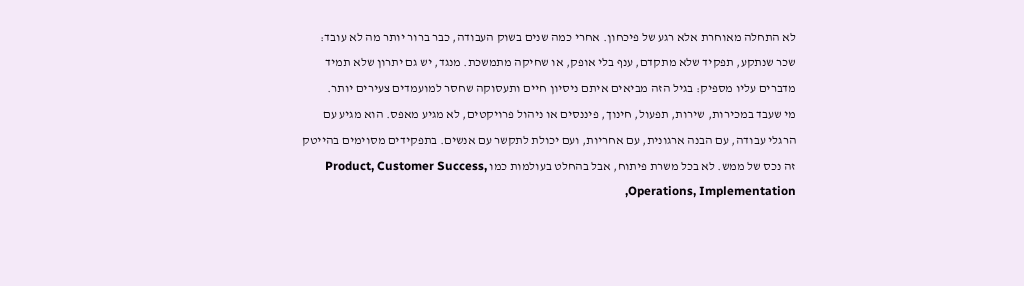לא התחלה מאוחרת אלא רגע של פיכחון. אחרי כמה שנים בשוק העבודה, כבר ברור יותר מה לא עובד: שכר שנתקע, תפקיד שלא מתקדם, ענף בלי אופק, או שחיקה מתמשכת. מנגד, יש גם יתרון שלא תמיד מדברים עליו מספיק: בגיל הזה מביאים איתם ניסיון חיים ותעסוקה שחסר למועמדים צעירים יותר.
מי שעבד במכירות, שירות, תפעול, חינוך, פיננסים או ניהול פרויקטים, לא מגיע מאפס. הוא מגיע עם הרגלי עבודה, עם הבנה ארגונית, עם אחריות, ועם יכולת לתקשר עם אנשים. בתפקידים מסוימים בהייטק זה נכס של ממש. לא בכל משרת פיתוח, אבל בהחלט בעולמות כמו Product, Customer Success, Operations, Implementation,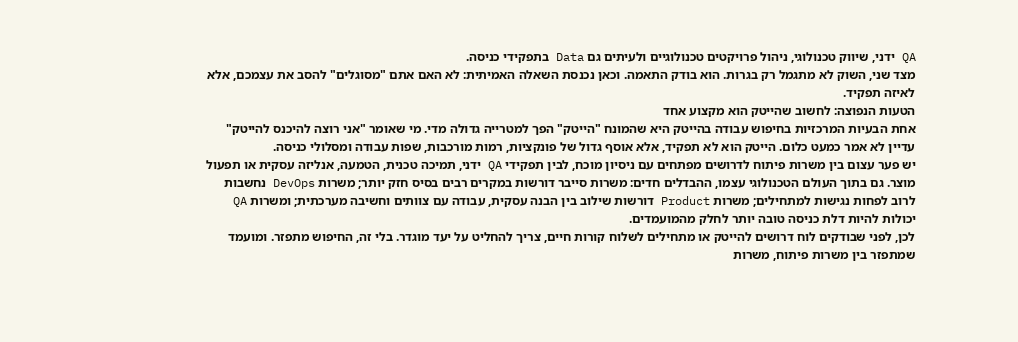QA ידני, שיווק טכנולוגי, ניהול פרויקטים טכנולוגיים ולעיתים גם Data בתפקידי כניסה.
מצד שני, השוק לא מתגמל רק בגרות. הוא בודק התאמה. וכאן נכנסת השאלה האמיתית: לא האם אתם "מסוגלים" להסב את עצמכם, אלא לאיזה תפקיד.
הטעות הנפוצה: לחשוב שהייטק הוא מקצוע אחד
אחת הבעיות המרכזיות בחיפוש עבודה בהייטק היא שהמונח "הייטק" הפך למטרייה גדולה מדי. מי שאומר "אני רוצה להיכנס להייטק" עדיין לא אמר כמעט כלום. הייטק הוא לא תפקיד, אלא אוסף גדול של פונקציות, רמות מורכבות, שפות עבודה ומסלולי כניסה.
יש פער עצום בין משרות פיתוח לדרושים מפתחים עם ניסיון מוכח, לבין תפקידי QA ידני, תמיכה טכנית, הטמעה, אנליזה עסקית או תפעול מוצר. גם בתוך העולם הטכנולוגי עצמו, ההבדלים חדים: משרות סייבר דורשות במקרים רבים בסיס חזק יותר; משרות DevOps נחשבות לרוב לפחות נגישות למתחילים; משרות Product דורשות שילוב בין הבנה עסקית, עבודה עם צוותים וחשיבה מערכתית; ומשרות QA יכולות להיות דלת כניסה טובה יותר לחלק מהמועמדים.
לכן, לפני שבודקים לוח דרושים להייטק או מתחילים לשלוח קורות חיים, צריך להחליט על יעד מוגדר. בלי זה, החיפוש מתפזר. ומועמד שמתפזר בין משרות פיתוח, משרות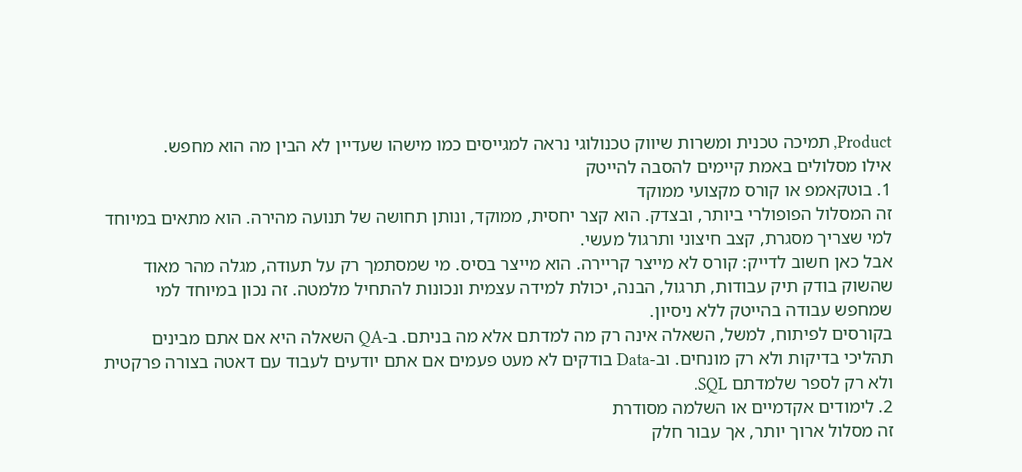Product, תמיכה טכנית ומשרות שיווק טכנולוגי נראה למגייסים כמו מישהו שעדיין לא הבין מה הוא מחפש.
אילו מסלולים באמת קיימים להסבה להייטק
1. בוטקאמפ או קורס מקצועי ממוקד
זה המסלול הפופולרי ביותר, ובצדק. הוא קצר יחסית, ממוקד, ונותן תחושה של תנועה מהירה. הוא מתאים במיוחד למי שצריך מסגרת, קצב חיצוני ותרגול מעשי.
אבל כאן חשוב לדייק: קורס לא מייצר קריירה. הוא מייצר בסיס. מי שמסתמך רק על תעודה, מגלה מהר מאוד שהשוק בודק תיק עבודות, תרגול, הבנה, יכולת למידה עצמית ונכונות להתחיל מלמטה. זה נכון במיוחד למי שמחפש עבודה בהייטק ללא ניסיון.
בקורסים לפיתוח, למשל, השאלה אינה רק מה למדתם אלא מה בניתם. ב-QA השאלה היא אם אתם מבינים תהליכי בדיקות ולא רק מונחים. וב-Data בודקים לא מעט פעמים אם אתם יודעים לעבוד עם דאטה בצורה פרקטית ולא רק לספר שלמדתם SQL.
2. לימודים אקדמיים או השלמה מסודרת
זה מסלול ארוך יותר, אך עבור חלק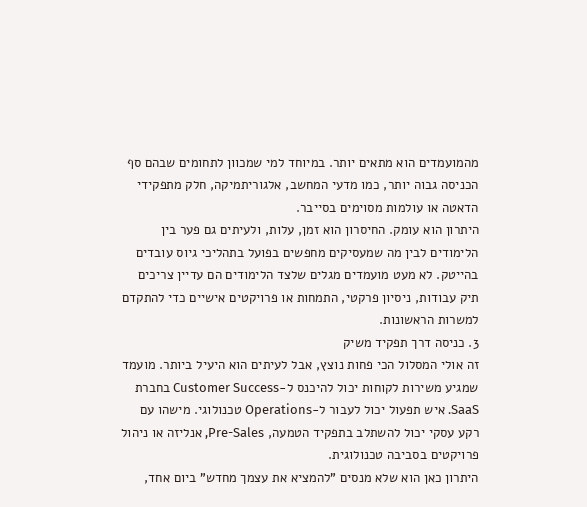מהמועמדים הוא מתאים יותר. במיוחד למי שמכוון לתחומים שבהם סף הכניסה גבוה יותר, כמו מדעי המחשב, אלגוריתמיקה, חלק מתפקידי הדאטה או עולמות מסוימים בסייבר.
היתרון הוא עומק. החיסרון הוא זמן, עלות, ולעיתים גם פער בין הלימודים לבין מה שמעסיקים מחפשים בפועל בתהליכי גיוס עובדים בהייטק. לא מעט מועמדים מגלים שלצד הלימודים הם עדיין צריכים תיק עבודות, ניסיון פרקטי, התמחות או פרויקטים אישיים כדי להתקדם למשרות הראשונות.
3. כניסה דרך תפקיד משיק
זה אולי המסלול הכי פחות נוצץ, אבל לעיתים הוא היעיל ביותר. מועמד שמגיע משירות לקוחות יכול להיכנס ל-Customer Success בחברת SaaS. איש תפעול יכול לעבור ל-Operations טכנולוגי. מישהו עם רקע עסקי יכול להשתלב בתפקיד הטמעה, Pre-Sales, אנליזה או ניהול פרויקטים בסביבה טכנולוגית.
היתרון כאן הוא שלא מנסים "להמציא את עצמך מחדש" ביום אחד,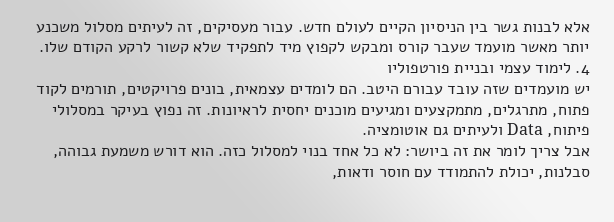אלא לבנות גשר בין הניסיון הקיים לעולם חדש. עבור מעסיקים, זה לעיתים מסלול משכנע יותר מאשר מועמד שעבר קורס ומבקש לקפוץ מיד לתפקיד שלא קשור לרקע הקודם שלו.
4. לימוד עצמי ובניית פורטפוליו
יש מועמדים שזה עובד עבורם היטב. הם לומדים עצמאית, בונים פרויקטים, תורמים לקוד פתוח, מתרגלים, מתמקצעים ומגיעים מוכנים יחסית לראיונות. זה נפוץ בעיקר במסלולי פיתוח, Data ולעיתים גם אוטומציה.
אבל צריך לומר את זה ביושר: לא כל אחד בנוי למסלול כזה. הוא דורש משמעת גבוהה, סבלנות, יכולת להתמודד עם חוסר ודאות,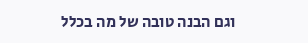וגם הבנה טובה של מה בכלל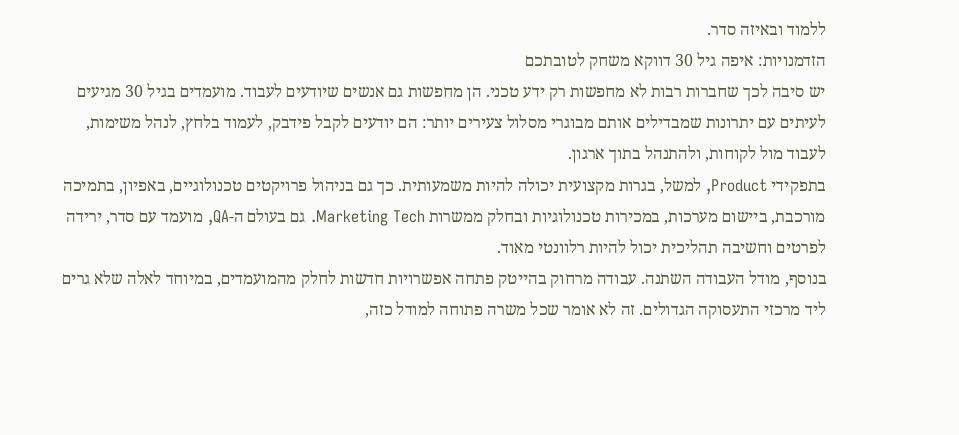ללמוד ובאיזה סדר.
הזדמנויות: איפה גיל 30 דווקא משחק לטובתכם
יש סיבה לכך שחברות רבות לא מחפשות רק ידע טכני. הן מחפשות גם אנשים שיודעים לעבוד. מועמדים בגיל 30 מגיעים לעיתים עם יתרונות שמבדילים אותם מבוגרי מסלול צעירים יותר: הם יודעים לקבל פידבק, לעמוד בלחץ, לנהל משימות, לעבוד מול לקוחות, ולהתנהל בתוך ארגון.
בתפקידי Product, למשל, בגרות מקצועית יכולה להיות משמעותית. כך גם בניהול פרויקטים טכנולוגיים, באפיון, בתמיכה מורכבת, ביישום מערכות, במכירות טכנולוגיות ובחלק ממשרות Marketing Tech. גם בעולם ה-QA, מועמד עם סדר, ירידה לפרטים וחשיבה תהליכית יכול להיות רלוונטי מאוד.
בנוסף, מודל העבודה השתנה. עבודה מרחוק בהייטק פתחה אפשרויות חדשות לחלק מהמועמדים, במיוחד לאלה שלא גרים ליד מרכזי התעסוקה הגדולים. זה לא אומר שכל משרה פתוחה למודל כזה,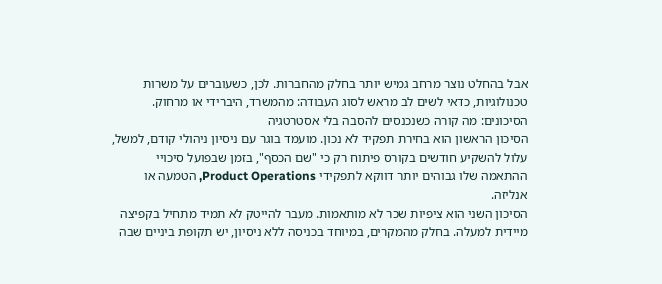אבל בהחלט נוצר מרחב גמיש יותר בחלק מהחברות. לכן, כשעוברים על משרות טכנולוגיות, כדאי לשים לב מראש לסוג העבודה: מהמשרד, היברידי או מרחוק.
הסיכונים: מה קורה כשנכנסים להסבה בלי אסטרטגיה
הסיכון הראשון הוא בחירת תפקיד לא נכון. מועמד בוגר עם ניסיון ניהולי קודם, למשל, עלול להשקיע חודשים בקורס פיתוח רק כי "שם הכסף", בזמן שבפועל סיכויי ההתאמה שלו גבוהים יותר דווקא לתפקידי Product Operations, הטמעה או אנליזה.
הסיכון השני הוא ציפיות שכר לא מותאמות. מעבר להייטק לא תמיד מתחיל בקפיצה מיידית למעלה. בחלק מהמקרים, במיוחד בכניסה ללא ניסיון, יש תקופת ביניים שבה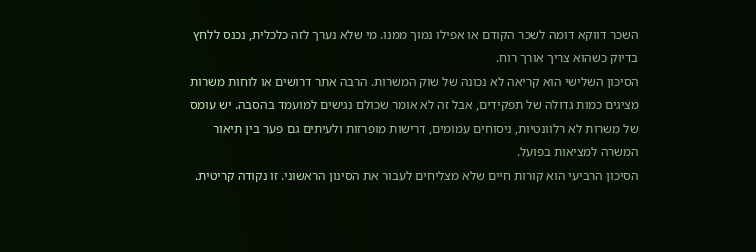השכר דווקא דומה לשכר הקודם או אפילו נמוך ממנו. מי שלא נערך לזה כלכלית, נכנס ללחץ בדיוק כשהוא צריך אורך רוח.
הסיכון השלישי הוא קריאה לא נכונה של שוק המשרות. הרבה אתר דרושים או לוחות משרות מציגים כמות גדולה של תפקידים, אבל זה לא אומר שכולם נגישים למועמד בהסבה. יש עומס של משרות לא רלוונטיות, ניסוחים עמומים, דרישות מופרזות ולעיתים גם פער בין תיאור המשרה למציאות בפועל.
הסיכון הרביעי הוא קורות חיים שלא מצליחים לעבור את הסינון הראשוני. זו נקודה קריטית.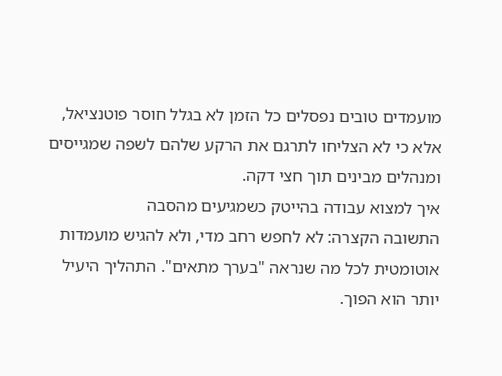מועמדים טובים נפסלים כל הזמן לא בגלל חוסר פוטנציאל, אלא כי לא הצליחו לתרגם את הרקע שלהם לשפה שמגייסים ומנהלים מבינים תוך חצי דקה.
איך למצוא עבודה בהייטק כשמגיעים מהסבה
התשובה הקצרה: לא לחפש רחב מדי, ולא להגיש מועמדות אוטומטית לכל מה שנראה "בערך מתאים". התהליך היעיל יותר הוא הפוך.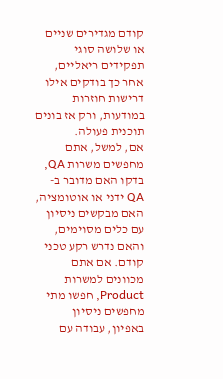קודם מגדירים שניים או שלושה סוגי תפקידים ריאליים, אחר כך בודקים אילו דרישות חוזרות במודעות, ורק אז בונים תוכנית פעולה.
אם, למשל, אתם מחפשים משרות QA, בדקו האם מדובר ב-QA ידני או אוטומציה, האם מבקשים ניסיון עם כלים מסוימים, והאם נדרש רקע טכני קודם. אם אתם מכוונים למשרות Product, חפשו מתי מחפשים ניסיון באפיון, עבודה עם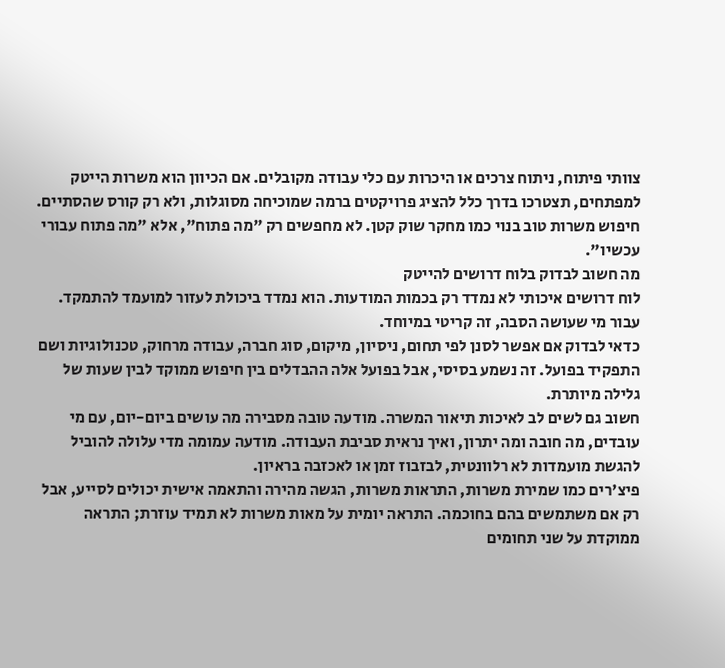צוותי פיתוח, ניתוח צרכים או היכרות עם כלי עבודה מקובלים. אם הכיוון הוא משרות הייטק למפתחים, תצטרכו בדרך כלל להציג פרויקטים ברמה שמוכיחה מסוגלות, ולא רק קורס שהסתיים.
חיפוש משרות טוב בנוי כמו מחקר שוק קטן. לא מחפשים רק "מה פתוח", אלא "מה פתוח עבורי עכשיו".
מה חשוב לבדוק בלוח דרושים להייטק
לוח דרושים איכותי לא נמדד רק בכמות המודעות. הוא נמדד ביכולת לעזור למועמד להתמקד. עבור מי שעושה הסבה, זה קריטי במיוחד.
כדאי לבדוק אם אפשר לסנן לפי תחום, ניסיון, מיקום, סוג חברה, עבודה מרחוק, טכנולוגיות ושם התפקיד בפועל. זה נשמע בסיסי, אבל בפועל אלה ההבדלים בין חיפוש ממוקד לבין שעות של גלילה מיותרת.
חשוב גם לשים לב לאיכות תיאור המשרה. מודעה טובה מסבירה מה עושים ביום-יום, עם מי עובדים, מה חובה ומה יתרון, ואיך נראית סביבת העבודה. מודעה עמומה מדי עלולה להוביל להגשת מועמדות לא רלוונטית, לבזבוז זמן או לאכזבה בראיון.
פיצ'רים כמו שמירת משרות, התראות משרות, הגשה מהירה והתאמה אישית יכולים לסייע, אבל רק אם משתמשים בהם בחוכמה. התראה יומית על מאות משרות לא תמיד עוזרת; התראה ממוקדת על שני תחומים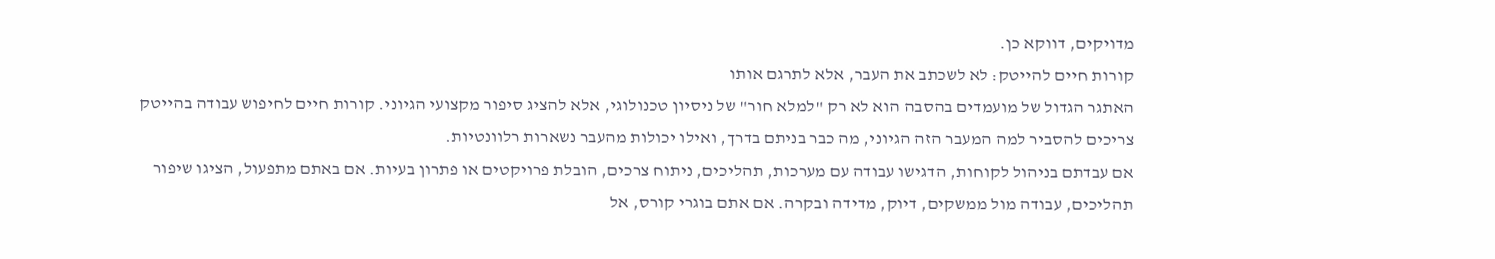מדויקים, דווקא כן.
קורות חיים להייטק: לא לשכתב את העבר, אלא לתרגם אותו
האתגר הגדול של מועמדים בהסבה הוא לא רק "למלא חור" של ניסיון טכנולוגי, אלא להציג סיפור מקצועי הגיוני. קורות חיים לחיפוש עבודה בהייטק צריכים להסביר למה המעבר הזה הגיוני, מה כבר בניתם בדרך, ואילו יכולות מהעבר נשארות רלוונטיות.
אם עבדתם בניהול לקוחות, הדגישו עבודה עם מערכות, תהליכים, ניתוח צרכים, הובלת פרויקטים או פתרון בעיות. אם באתם מתפעול, הציגו שיפור תהליכים, עבודה מול ממשקים, דיוק, מדידה ובקרה. אם אתם בוגרי קורס, אל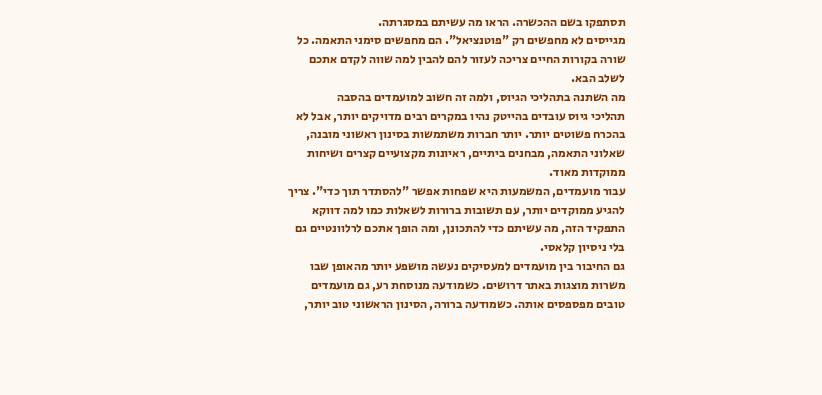תסתפקו בשם ההכשרה. הראו מה עשיתם במסגרתה.
מגייסים לא מחפשים רק "פוטנציאל". הם מחפשים סימני התאמה. כל שורה בקורות החיים צריכה לעזור להם להבין למה שווה לקדם אתכם לשלב הבא.
מה השתנה בתהליכי הגיוס, ולמה זה חשוב למועמדים בהסבה
תהליכי גיוס עובדים בהייטק נהיו במקרים רבים מדויקים יותר, אבל לא בהכרח פשוטים יותר. יותר חברות משתמשות בסינון ראשוני מובנה, שאלוני התאמה, מבחנים ביתיים, ראיונות מקצועיים קצרים ושיחות ממוקדות מאוד.
עבור מועמדים, המשמעות היא שפחות אפשר "להסתדר תוך כדי". צריך להגיע ממוקדים יותר, עם תשובות ברורות לשאלות כמו למה דווקא התפקיד הזה, מה עשיתם כדי להתכונן, ומה הופך אתכם לרלוונטיים גם בלי ניסיון קלאסי.
גם החיבור בין מועמדים למעסיקים נעשה מושפע יותר מהאופן שבו משרות מוצגות באתר דרושים. כשמודעה מנוסחת רע, גם מועמדים טובים מפספסים אותה. כשמודעה ברורה, הסינון הראשוני טוב יותר,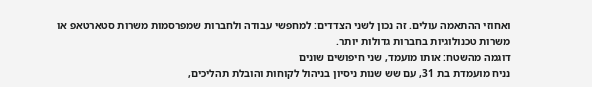ואחוזי ההתאמה עולים. זה נכון לשני הצדדים: למחפשי עבודה ולחברות שמפרסמות משרות סטארטאפ או משרות טכנולוגיות בחברות גדולות יותר.
דוגמה מהשטח: אותו מועמד, שני חיפושים שונים
נניח מועמדת בת 31, עם שש שנות ניסיון בניהול לקוחות והובלת תהליכים,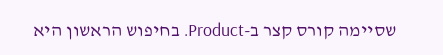שסיימה קורס קצר ב-Product. בחיפוש הראשון היא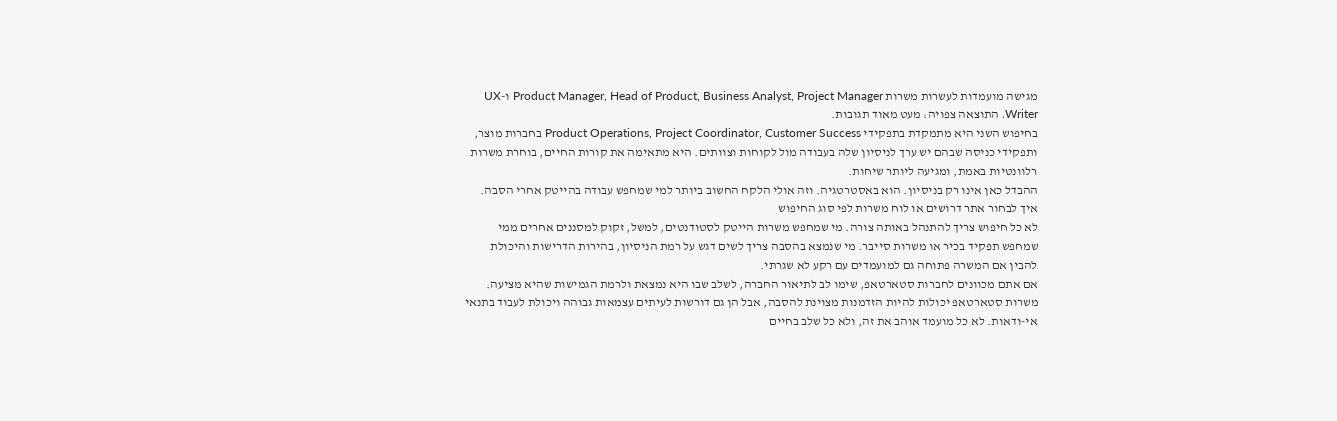מגישה מועמדות לעשרות משרות Product Manager, Head of Product, Business Analyst, Project Manager ו-UX Writer. התוצאה צפויה: מעט מאוד תגובות.
בחיפוש השני היא מתמקדת בתפקידי Product Operations, Project Coordinator, Customer Success בחברות מוצר, ותפקידי כניסה שבהם יש ערך לניסיון שלה בעבודה מול לקוחות וצוותים. היא מתאימה את קורות החיים, בוחרת משרות רלוונטיות באמת, ומגיעה ליותר שיחות.
ההבדל כאן אינו רק בניסיון. הוא באסטרטגיה. וזה אולי הלקח החשוב ביותר למי שמחפש עבודה בהייטק אחרי הסבה.
איך לבחור אתר דרושים או לוח משרות לפי סוג החיפוש
לא כל חיפוש צריך להתנהל באותה צורה. מי שמחפש משרות הייטק לסטודנטים, למשל, זקוק למסננים אחרים ממי שמחפש תפקיד בכיר או משרות סייבר. מי שנמצא בהסבה צריך לשים דגש על רמת הניסיון, בהירות הדרישות והיכולת להבין אם המשרה פתוחה גם למועמדים עם רקע לא שגרתי.
אם אתם מכוונים לחברות סטארטאפ, שימו לב לתיאור החברה, לשלב שבו היא נמצאת ולרמת הגמישות שהיא מציעה. משרות סטארטאפ יכולות להיות הזדמנות מצוינת להסבה, אבל הן גם דורשות לעיתים עצמאות גבוהה ויכולת לעבוד בתנאי אי-ודאות. לא כל מועמד אוהב את זה, ולא כל שלב בחיים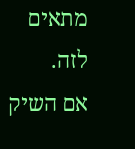מתאים לזה.
אם השיק